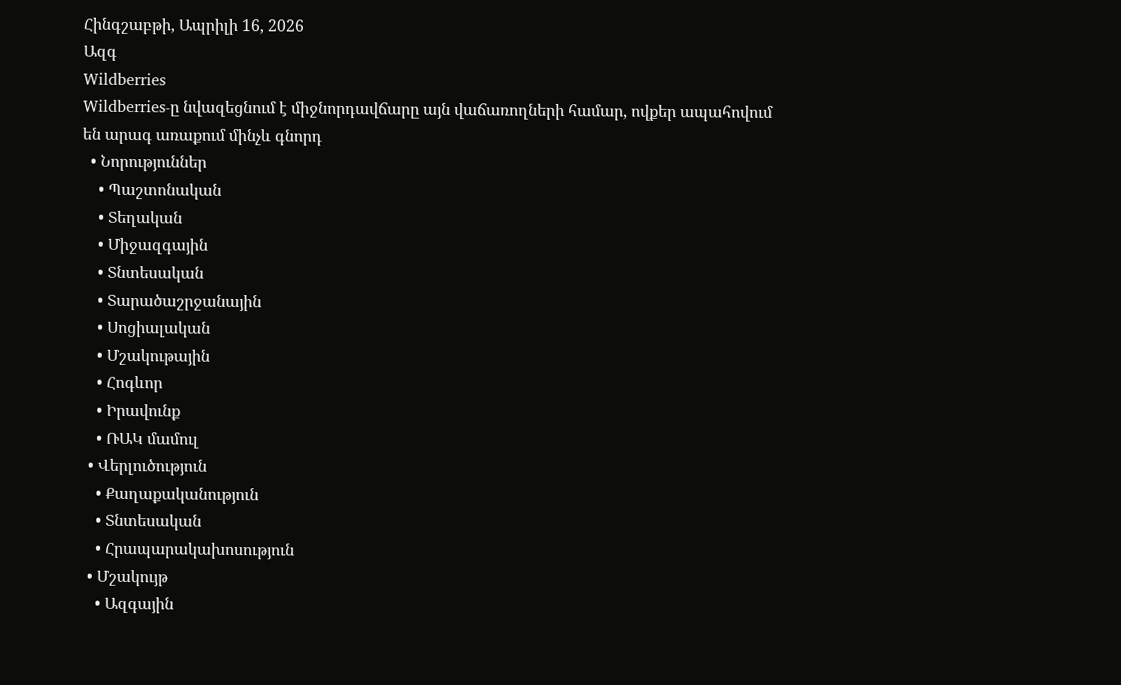Հինգշաբթի, Ապրիլի 16, 2026
Ազգ
Wildberries
Wildberries-ը նվազեցնում է միջնորդավճարը այն վաճառողների համար, ովքեր ապահովում են արագ առաքում մինչև գնորդ
  • Նորություններ
    • Պաշտոնական
    • Տեղական
    • Միջազգային
    • Տնտեսական
    • Տարածաշրջանային
    • Սոցիալական
    • Մշակութային
    • Հոգևոր
    • Իրավունք
    • ՌԱԿ մամուլ
  • Վերլուծություն
    • Քաղաքականություն
    • Տնտեսական
    • Հրապարակախոսություն
  • Մշակույթ
    • Ազգային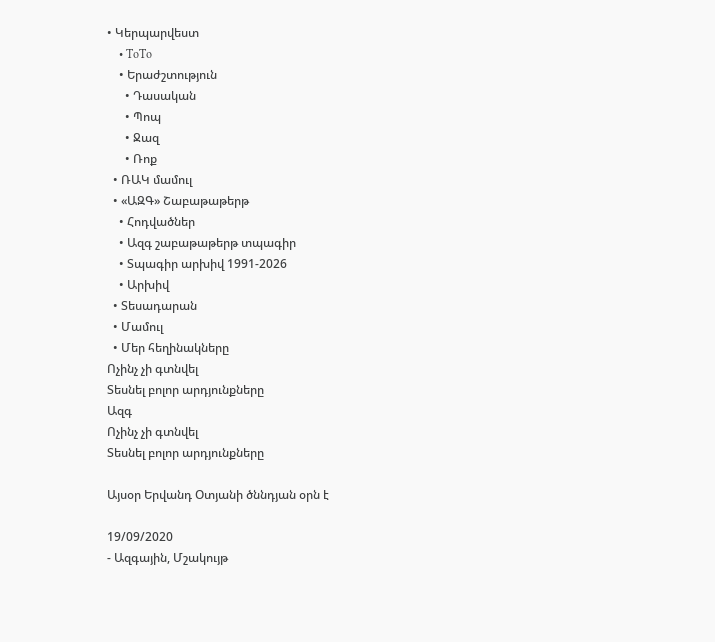• Կերպարվեստ
    • ToTo
    • Երաժշտություն
      • Դասական
      • Պոպ
      • Ջազ
      • Ռոք
  • ՌԱԿ մամուլ
  • «ԱԶԳ» Շաբաթաթերթ
    • Հոդվածներ
    • Ազգ շաբաթաթերթ տպագիր
    • Տպագիր արխիվ 1991-2026
    • Արխիվ
  • Տեսադարան
  • Մամուլ
  • Մեր հեղինակները
Ոչինչ չի գտնվել
Տեսնել բոլոր արդյունքները
Ազգ
Ոչինչ չի գտնվել
Տեսնել բոլոր արդյունքները

Այսօր Երվանդ Օտյանի ծննդյան օրն է

19/09/2020
- Ազգային, Մշակույթ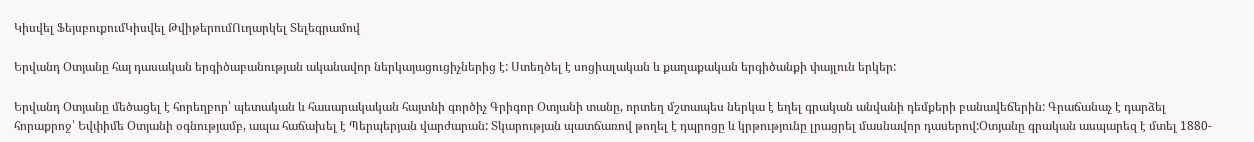Կիսվել ՖեյսբուքումԿիսվել ԹվիթերումՈւղարկել Տելեգրամով

Երվանդ Օտյանը հայ դասական երգիծաբանության ականավոր ներկայացուցիչներից է: Ստեղծել է սոցիալական և քաղաքական երգիծանքի փայլուն երկեր:

Երվանդ Օտյանը մեծացել է հորեղբոր՝ պետական և հասարակական հայտնի գործիչ Գրիգոր Օտյանի տանը, որտեղ մշտապես ներկա է եղել գրական անվանի դեմքերի բանավեճերին: Գրաճանաչ է դարձել հորաքրոջ՝ Եվփիմե Օտյանի օգնությամբ, ապա հաճախել է Պերպերյան վարժարան: Տկարության պատճառով թողել է դպրոցը և կրթությունը լրացրել մասնավոր դասերով:Օտյանը գրական ասպարեզ է մտել 1880-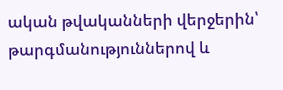ական թվականների վերջերին՝ թարգմանություններով և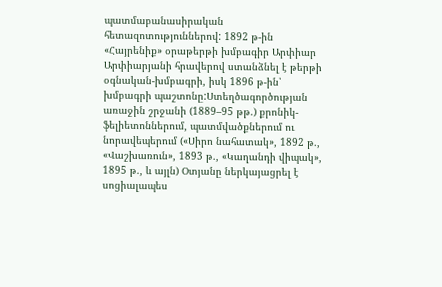պատմաբանասիրական հետազոտություններով: 1892 թ-ին «Հայրենիք» օրաթերթի խմբագիր Արփիար Արփիարյանի հրավերով ստանձնել է թերթի օգնական-խմբագրի, իսկ 1896 թ-ին՝ խմբագրի պաշտոնը:Ստեղծագործության առաջին շրջանի (1889–95 թթ.) քրոնիկ-ֆելիետոններում, պատմվածքներում ու նորավեպերում («Սիրո նահատակ», 1892 թ., «Վաշխառուն», 1893 թ., «Կաղանդի վիպակ», 1895 թ., և այլն) Օտյանը ներկայացրել է սոցիալապես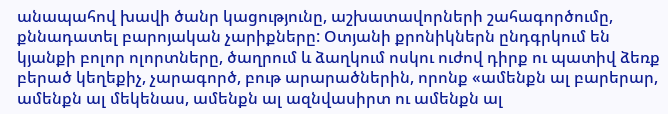անապահով խավի ծանր կացությունը, աշխատավորների շահագործումը, քննադատել բարոյական չարիքները: Օտյանի քրոնիկներն ընդգրկում են կյանքի բոլոր ոլորտները, ծաղրում և ձաղկում ոսկու ուժով դիրք ու պատիվ ձեռք բերած կեղեքիչ, չարագործ, բութ արարածներին, որոնք «ամենքն ալ բարերար, ամենքն ալ մեկենաս, ամենքն ալ ազնվասիրտ ու ամենքն ալ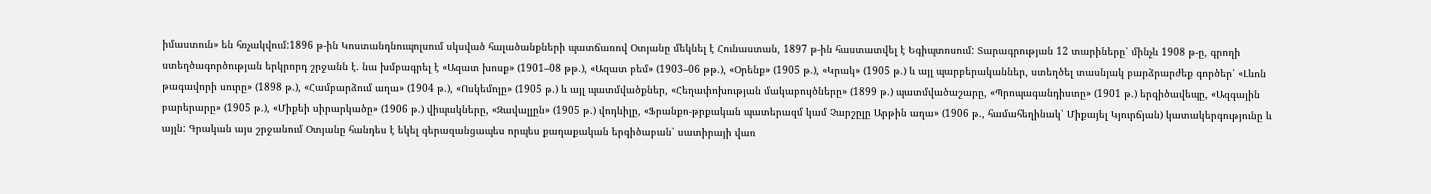իմաստուն» են հռչակվում:1896 թ-ին Կոստանդնուպոլսում սկսված հալածանքների պատճառով Օտյանը մեկնել է Հունաստան, 1897 թ-ին հաստատվել է Եգիպտոսում: Տարագրության 12 տարիները՝ մինչև 1908 թ-ը, գրողի ստեղծագործության երկրորդ շրջանն է. նա խմբագրել է «Ազատ խոսք» (1901–08 թթ.), «Ազատ բեմ» (1903–06 թթ.), «Օրենք» (1905 թ.), «Կրակ» (1905 թ.) և այլ պարբերականներ, ստեղծել տասնյակ բարձրարժեք գործեր՝ «Լևոն թագավորի սուրը» (1898 թ.), «Համբարձում աղա» (1904 թ.), «Ոսկեմոլը» (1905 թ.) և այլ պատմվածքներ, «Հեղափոխության մակաբույծները» (1899 թ.) պատմվածաշարը, «Պրոպագանդիստը» (1901 թ.) երգիծավեպը, «Ազգային բարերարը» (1905 թ.), «Միքեի սիրարկածը» (1906 թ.) վիպակները, «Զավալլըն» (1905 թ.) վոդևիլը, «Ֆրանքո-թրքական պատերազմ կամ Չարշըլը Արթին աղա» (1906 թ., համահեղինակ՝ Միքայել Կյուրճյան) կատակերգությունը և այլն: Գրական այս շրջանում Օտյանը հանդես է եկել գերազանցապես որպես քաղաքական երգիծաբան՝ սատիրայի վառ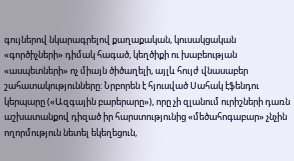գույներով նկարագրելով քաղաքական, կուսակցական «գործիչների» դիմակ հագած, կեղծիքի ու խաբեության «ասպետների» ոչ միայն ծիծաղելի, այլև հույժ վնասաբեր շահատակությունները: Նրբորեն է հյուսված Սահակ էֆենդու կերպարը («Ազգային բարերարը»), որը չի զլանում ուրիշների դառն աշխատանքով դիզած իր հարստությունից «մեծահոգաբար» չնչին ողորմություն նետել եկեղեցուն,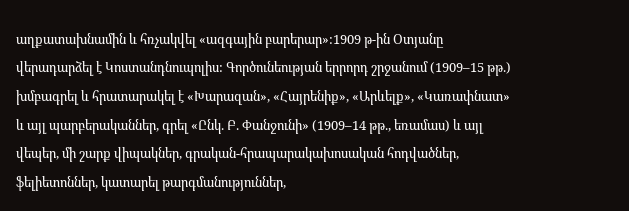աղքատախնամին և հռչակվել «ազգային բարերար»:1909 թ-ին Օտյանը վերադարձել է Կոստանդնուպոլիս: Գործունեության երրորդ շրջանում (1909–15 թթ.) խմբագրել և հրատարակել է «Խարազան», «Հայրենիք», «Արևելք», «Կառափնատ» և այլ պարբերականներ, գրել «Ընկ. Բ. Փանջունի» (1909–14 թթ., եռամաս) և այլ վեպեր, մի շարք վիպակներ, գրական-հրապարակախոսական հոդվածներ, ֆելիետոններ, կատարել թարգմանություններ,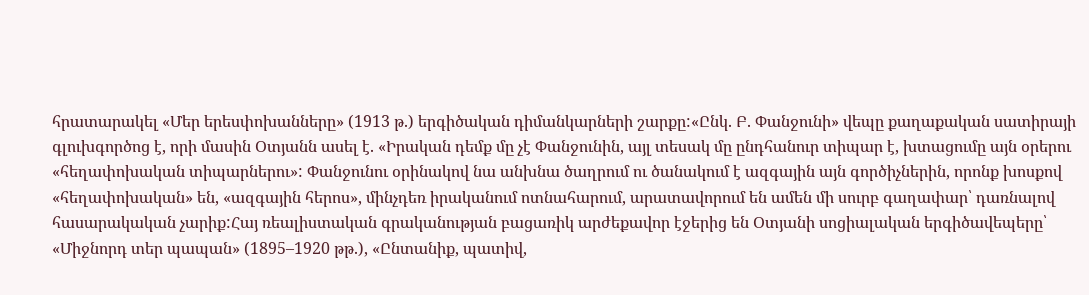հրատարակել «Մեր երեսփոխանները» (1913 թ.) երգիծական դիմանկարների շարքը:«Ընկ. Բ. Փանջունի» վեպը քաղաքական սատիրայի գլուխգործոց է, որի մասին Օտյանն ասել է. «Իրական դեմք մը չէ Փանջունին, այլ տեսակ մը ընդհանուր տիպար է, խտացումը այն օրերու «հեղափոխական տիպարներու»: Փանջունու օրինակով նա անխնա ծաղրում ու ծանակում է ազգային այն գործիչներին, որոնք խոսքով «հեղափոխական» են, «ազգային հերոս», մինչդեռ իրականում ոտնահարում, արատավորում են ամեն մի սուրբ գաղափար՝ դառնալով հասարակական չարիք:Հայ ռեալիստական գրականության բացառիկ արժեքավոր էջերից են Օտյանի սոցիալական երգիծավեպերը՝ «Միջնորդ տեր պապան» (1895–1920 թթ.), «Ընտանիք, պատիվ,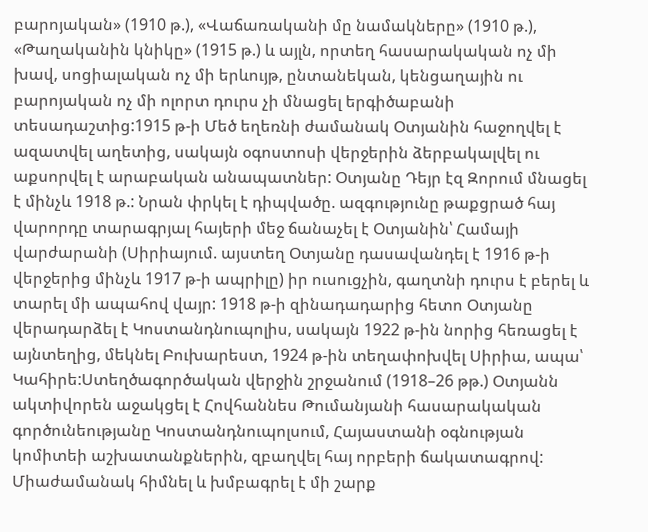բարոյական» (1910 թ.), «Վաճառականի մը նամակները» (1910 թ.), «Թաղականին կնիկը» (1915 թ.) և այլն, որտեղ հասարակական ոչ մի խավ, սոցիալական ոչ մի երևույթ, ընտանեկան, կենցաղային ու բարոյական ոչ մի ոլորտ դուրս չի մնացել երգիծաբանի տեսադաշտից:1915 թ-ի Մեծ եղեռնի ժամանակ Օտյանին հաջողվել է ազատվել աղետից, սակայն օգոստոսի վերջերին ձերբակալվել ու աքսորվել է արաբական անապատներ: Օտյանը Դեյր էզ Զորում մնացել է մինչև 1918 թ.: Նրան փրկել է դիպվածը. ազգությունը թաքցրած հայ վարորդը տարագրյալ հայերի մեջ ճանաչել է Օտյանին՝ Համայի վարժարանի (Սիրիայում. այստեղ Օտյանը դասավանդել է 1916 թ-ի վերջերից մինչև 1917 թ-ի ապրիլը) իր ուսուցչին, գաղտնի դուրս է բերել և տարել մի ապահով վայր: 1918 թ-ի զինադադարից հետո Օտյանը վերադարձել է Կոստանդնուպոլիս, սակայն 1922 թ-ին նորից հեռացել է այնտեղից, մեկնել Բուխարեստ, 1924 թ-ին տեղափոխվել Սիրիա, ապա՝ Կահիրե:Ստեղծագործական վերջին շրջանում (1918–26 թթ.) Օտյանն ակտիվորեն աջակցել է Հովհաննես Թումանյանի հասարակական գործունեությանը Կոստանդնուպոլսում, Հայաստանի օգնության կոմիտեի աշխատանքներին, զբաղվել հայ որբերի ճակատագրով: Միաժամանակ հիմնել և խմբագրել է մի շարք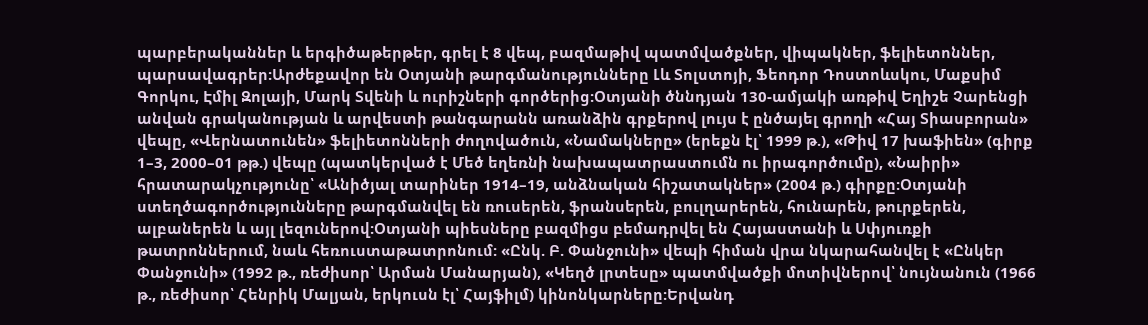պարբերականներ և երգիծաթերթեր, գրել է 8 վեպ, բազմաթիվ պատմվածքներ, վիպակներ, ֆելիետոններ, պարսավագրեր:Արժեքավոր են Օտյանի թարգմանությունները Լև Տոլստոյի, Ֆեոդոր Դոստոևսկու, Մաքսիմ Գորկու, Էմիլ Զոլայի, Մարկ Տվենի և ուրիշների գործերից:Օտյանի ծննդյան 130-ամյակի առթիվ Եղիշե Չարենցի անվան գրականության և արվեստի թանգարանն առանձին գրքերով լույս է ընծայել գրողի «Հայ Տիասբորան» վեպը, «Վերնատունեն» ֆելիետոնների ժողովածուն, «Նամակները» (երեքն էլ՝ 1999 թ.), «Թիվ 17 խաֆիեն» (գիրք 1–3, 2000–01 թթ.) վեպը (պատկերված է Մեծ եղեռնի նախապատրաստումն ու իրագործումը), «Նաիրի» հրատարակչությունը՝ «Անիծյալ տարիներ 1914–19, անձնական հիշատակներ» (2004 թ.) գիրքը:Օտյանի ստեղծագործությունները թարգմանվել են ռուսերեն, ֆրանսերեն, բուլղարերեն, հունարեն, թուրքերեն, ալբաներեն և այլ լեզուներով:Օտյանի պիեսները բազմիցս բեմադրվել են Հայաստանի և Սփյուռքի թատրոններում, նաև հեռուստաթատրոնում: «Ընկ. Բ. Փանջունի» վեպի հիման վրա նկարահանվել է «Ընկեր Փանջունի» (1992 թ., ռեժիսոր՝ Արման Մանարյան), «Կեղծ լրտեսը» պատմվածքի մոտիվներով՝ նույնանուն (1966 թ., ռեժիսոր՝ Հենրիկ Մալյան, երկուսն էլ՝ Հայֆիլմ) կինոնկարները:Երվանդ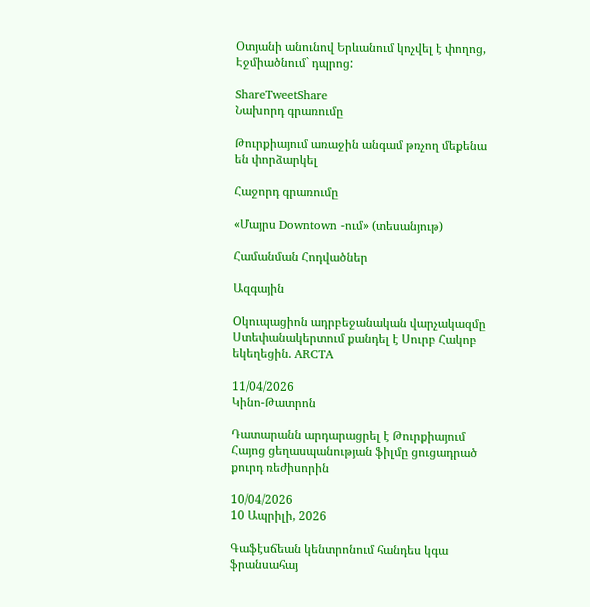Օտյանի անունով Երևանում կոչվել է փողոց, Էջմիածնում` դպրոց:

ShareTweetShare
Նախորդ գրառումը

Թուրքիայում առաջին անգամ թռչող մեքենա են փորձարկել

Հաջորդ գրառումը

«Մայրս Downtown -ում» (տեսանյութ)

Համանման Հոդվածներ

Ազգային

Oկուպացիոն ադրբեջանական վարչակազմը Ստեփանակերտում քանդել է Սուրբ Հակոբ եկեղեցին. ARCTA

11/04/2026
Կինո-Թատրոն

Դատարանն արդարացրել է Թուրքիայում Հայոց ցեղասպանության ֆիլմը ցուցադրած քուրդ ռեժիսորին

10/04/2026
10 Ապրիլի, 2026

Գաֆէսճեան կենտրոնում հանդես կգա ֆրանսահայ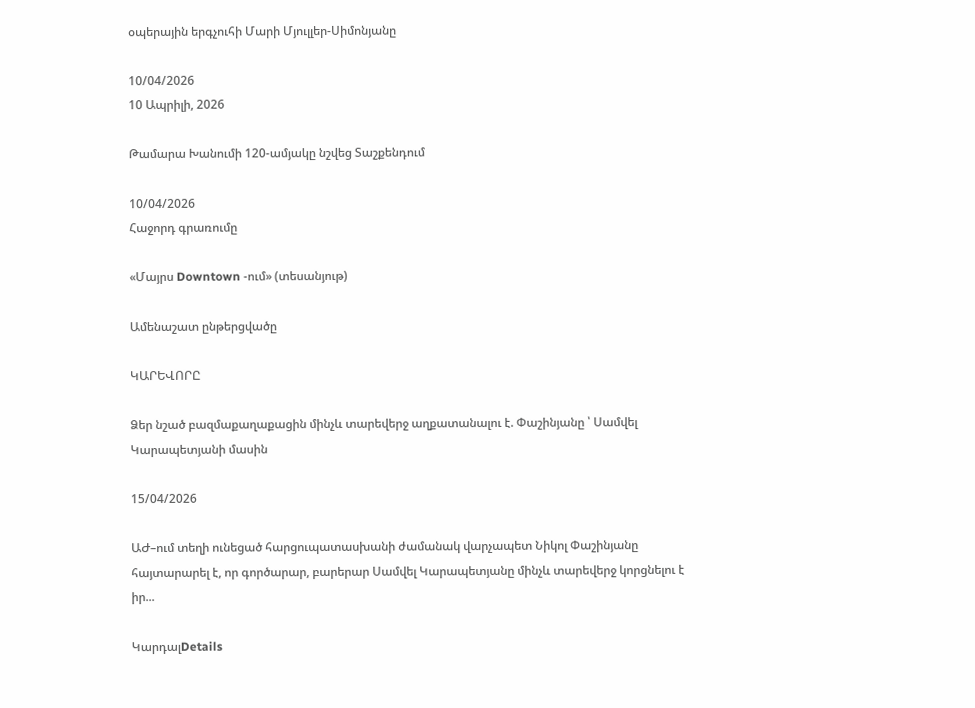օպերային երգչուհի Մարի Մյուլլեր-Սիմոնյանը

10/04/2026
10 Ապրիլի, 2026

Թամարա Խանումի 120-ամյակը նշվեց Տաշքենդում

10/04/2026
Հաջորդ գրառումը

«Մայրս Downtown -ում» (տեսանյութ)

Ամենաշատ ընթերցվածը

ԿԱՐԵՎՈՐԸ

Ձեր նշած բազմաքաղաքացին մինչև տարեվերջ աղքատանալու է. Փաշինյանը ՝ Սամվել Կարապետյանի մասին

15/04/2026

ԱԺ–ում տեղի ունեցած հարցուպատասխանի ժամանակ վարչապետ Նիկոլ Փաշինյանը հայտարարել է, որ գործարար, բարերար Սամվել Կարապետյանը մինչև տարեվերջ կորցնելու է իր...

ԿարդալDetails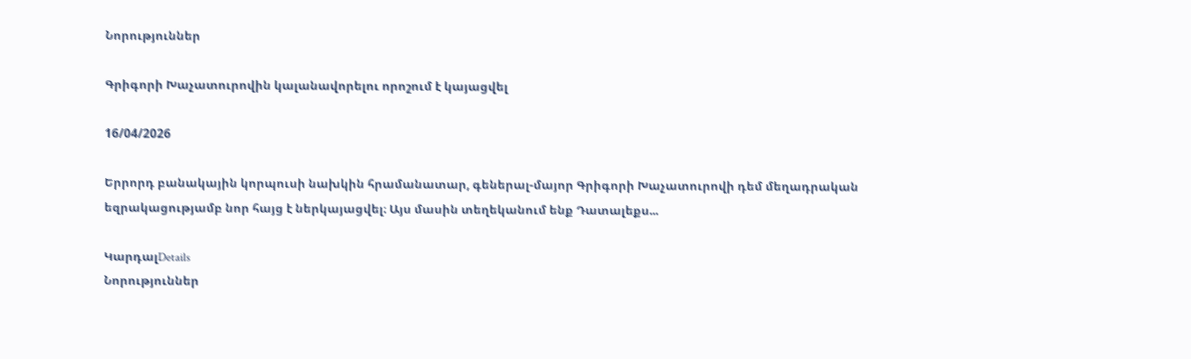Նորություններ

Գրիգորի Խաչատուրովին կալանավորելու որոշում է կայացվել

16/04/2026

Երրորդ բանակային կորպուսի նախկին հրամանատար, գեներալ-մայոր Գրիգորի Խաչատուրովի դեմ մեղադրական եզրակացությամբ նոր հայց է ներկայացվել։ Այս մասին տեղեկանում ենք Դատալեքս...

ԿարդալDetails
Նորություններ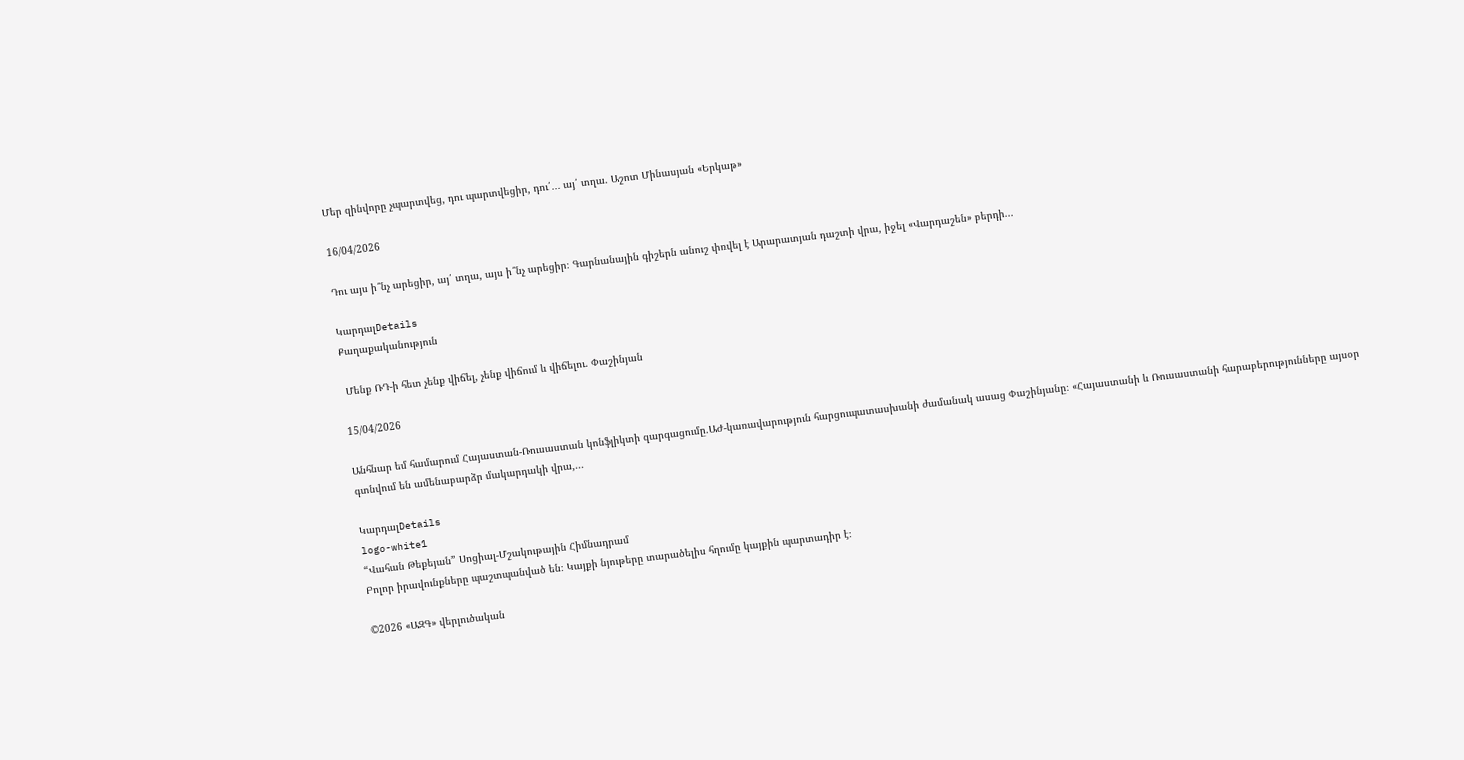Մեր զինվորը չպարտվեց, դու պարտվեցիր, դու՛․․․ այ՛ տղա. Աշոտ Մինասյան «Երկաթ»

16/04/2026

Դու այս ի՞նչ արեցիր, այ՛ տղա, այս ի՞նչ արեցիր։ Գարնանային գիշերն անուշ փռվել է Արարատյան դաշտի վրա, իջել «Վարդաշեն» բերդի...

ԿարդալDetails
Քաղաքականություն

 Մենք ՌԴ-ի հետ չենք վիճել, չենք վիճում և վիճելու. Փաշինյան

15/04/2026

Անհնար եմ համարում Հայաստան-Ռուսաստան կոնֆլիկտի զարգացումը.ԱԺ-կառավարություն հարցուպատասխանի ժամանակ ասաց Փաշինյանը։ «Հայաստանի և Ռուսաստանի հարաբերությունները այսօր գտնվում են ամենաբարձր մակարդակի վրա,...

ԿարդալDetails
logo-white1
“Վահան Թեքեյան” Սոցիալ-Մշակութային Հիմնադրամ
Բոլոր իրավունքները պաշտպանված են։ Կայքի նյութերը տարածելիս հղումը կայքին պարտադիր է։

©2026 «ԱԶԳ» վերլուծական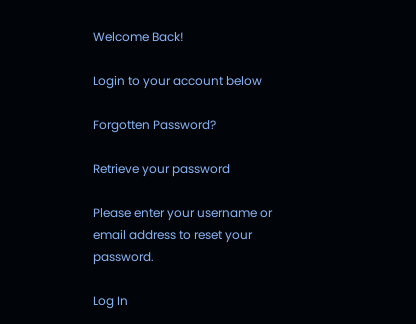Welcome Back!

Login to your account below

Forgotten Password?

Retrieve your password

Please enter your username or email address to reset your password.

Log In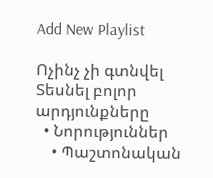Add New Playlist

Ոչինչ չի գտնվել
Տեսնել բոլոր արդյունքները
  • Նորություններ
    • Պաշտոնական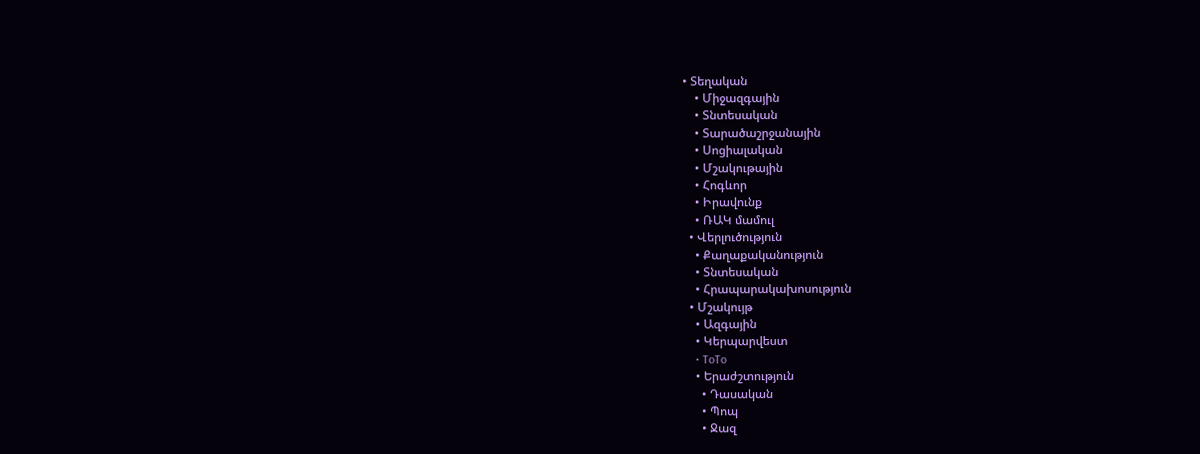• Տեղական
    • Միջազգային
    • Տնտեսական
    • Տարածաշրջանային
    • Սոցիալական
    • Մշակութային
    • Հոգևոր
    • Իրավունք
    • ՌԱԿ մամուլ
  • Վերլուծություն
    • Քաղաքականություն
    • Տնտեսական
    • Հրապարակախոսություն
  • Մշակույթ
    • Ազգային
    • Կերպարվեստ
    • ToTo
    • Երաժշտություն
      • Դասական
      • Պոպ
      • Ջազ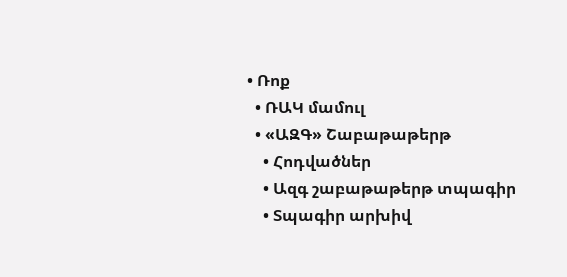• Ռոք
  • ՌԱԿ մամուլ
  • «ԱԶԳ» Շաբաթաթերթ
    • Հոդվածներ
    • Ազգ շաբաթաթերթ տպագիր
    • Տպագիր արխիվ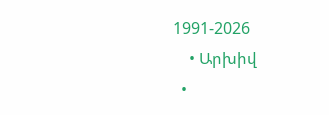1991-2026
    • Արխիվ
  •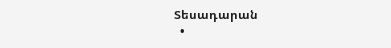Տեսադարան
  •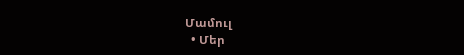Մամուլ
  • Մեր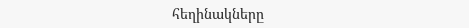հեղինակները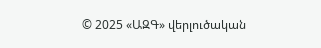© 2025 «ԱԶԳ» վերլուծական